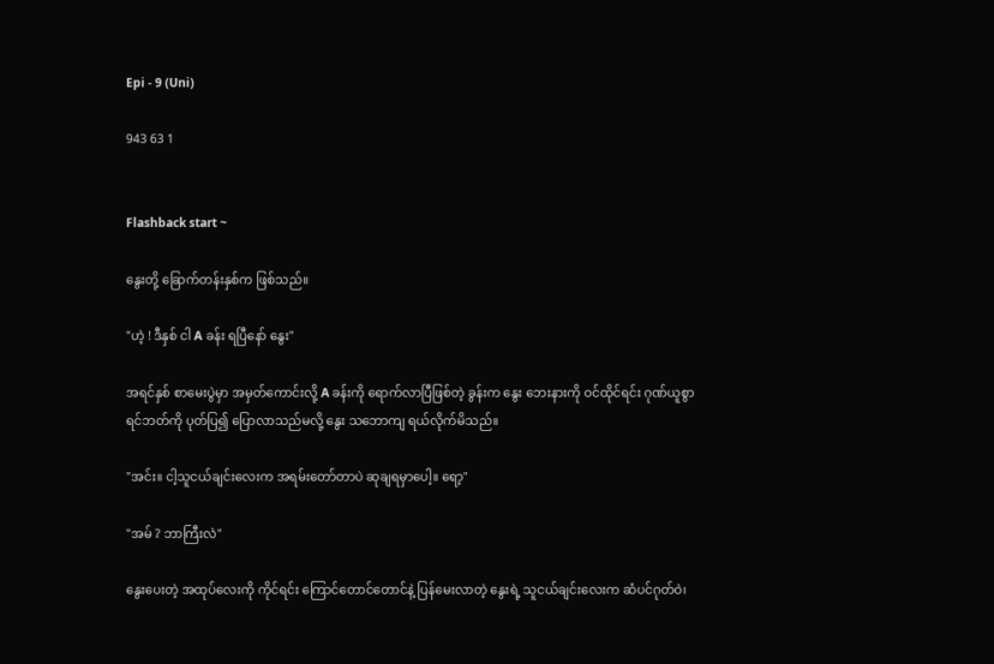Epi - 9 (Uni)

943 63 1


Flashback start ~

နွေးတို့ ခြောက်တန်းနှစ်က ဖြစ်သည်။

"ဟဲ့ ! ဒီနှစ် ငါ A ခန်း ရပြီနော် နွေး"

အရင်နှစ် စာမေးပွဲမှာ အမှတ်ကောင်းလို့ A ခန်းကို ရောက်လာပြီဖြစ်တဲ့ ခွန်းက နွေး ဘေးနားကို ဝင်ထိုင်ရင်း ဂုဏ်ယူစွာ ရင်ဘတ်ကို ပုတ်ပြ၍ ပြောလာသည်မလို့ နွေး သဘောကျ ရယ်လိုက်မိသည်။

"အင်း။ ငါ့သူငယ်ချင်းလေးက အရမ်းတော်တာပဲ ဆုချရမှာပေါ့။ ရော့"

"အမ် ? ဘာကြီးလဲ"

နွေးပေးတဲ့ အထုပ်လေးကို ကိုင်ရင်း ကြောင်တောင်တောင်နဲ့ ပြန်မေးလာတဲ့ နွေးရဲ့ သူငယ်ချင်းလေးက ဆံပင်ဂုတ်ဝဲ၊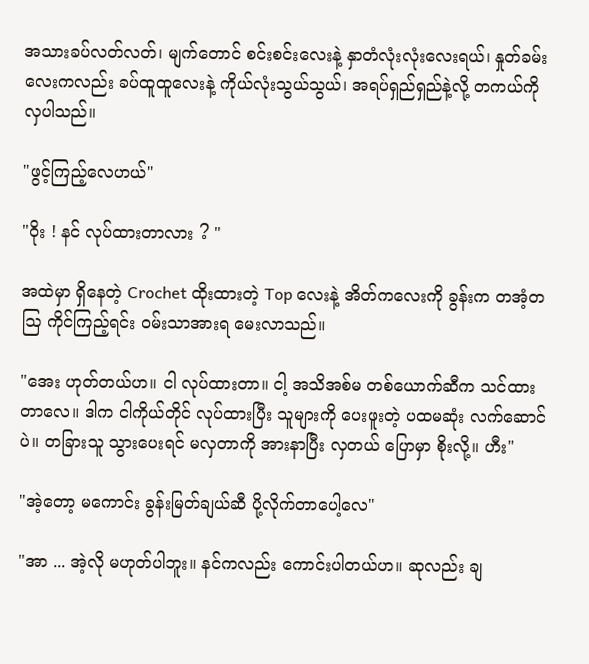အသားခပ်လတ်လတ်၊ မျက်တောင် စင်းစင်းလေးနဲ့ နှာတံလုံးလုံးလေးရယ်၊ နှုတ်ခမ်းလေးကလည်း ခပ်ထူထူလေးနဲ့ ကိုယ်လုံးသွယ်သွယ်၊ အရပ်ရှည်ရှည်နဲ့လို့ တကယ်ကို လှပါသည်။

"ဖွင့်ကြည့်လေဟယ်"

"ဝိုး ! နင် လုပ်ထားတာလား ? "

အထဲမှာ ရှိနေတဲ့ Crochet ထိုးထားတဲ့ Top လေးနဲ့ အိတ်ကလေးကို ခွန်းက တအံ့တဩ ကိုင်ကြည့်ရင်း ဝမ်းသာအားရ မေးလာသည်။

"အေး ဟုတ်တယ်ဟ။ ငါ လုပ်ထားတာ။ ငါ့ အသိအစ်မ တစ်ယောက်ဆီက သင်ထားတာလေ။ ‌‌ဒါက ငါကိုယ်တိုင် လုပ်ထားပြီး သူများကို ပေးဖူးတဲ့ ပထမဆုံး လက်ဆောင်ပဲ။ တခြားသူ သွားပေးရင် မလှတာကို အားနာပြီး လှတယ် ပြောမှာ စိုးလို့။ ဟီး"

"အဲ့တော့ မကောင်း ခွန်းမြတ်ချယ်ဆီ ပို့လိုက်တာပေါ့လေ"

"အာ ... အဲ့လို မဟုတ်ပါဘူး။ နင်ကလည်း ကောင်းပါတယ်ဟ။ ဆုလည်း ချ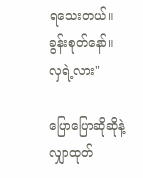ရသေးတယ်။ ခွန်းစုတ်နော်။ လှရဲ့လား"

ပြောပြောဆိုဆိုနဲ့ လျှာထုတ်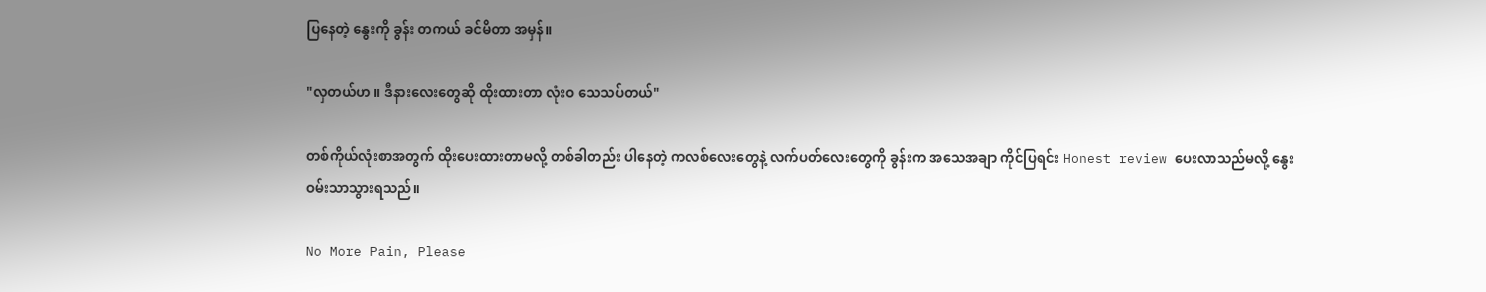ပြနေတဲ့ နွေးကို ခွန်း တကယ် ခင်မိတာ အမှန်။

"လှတယ်ဟ။ ဒီနားလေးတွေဆို ထိုးထားတာ လုံးဝ သေသပ်တယ်"

တစ်ကိုယ်လုံးစာအတွက် ထိုးပေးထားတာမလို့ တစ်ခါတည်း ပါနေတဲ့ ကလစ်လေးတွေနဲ့ လက်ပတ်လေးတွေကို ခွန်းက အသေအချာ ကိုင်ပြရင်း Honest review ပေးလာသည်မလို့ နွေး ဝမ်းသာသွားရသည်။

No More Pain, Please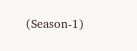(Season-1)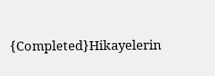{Completed}Hikayelerin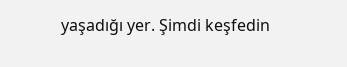yaşadığı yer. Şimdi keşfedin